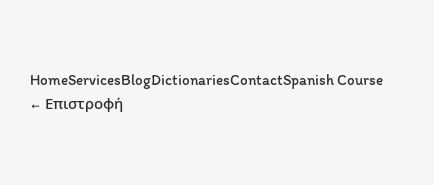HomeServicesBlogDictionariesContactSpanish Course
← Επιστροφή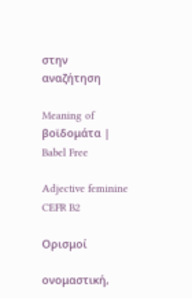στην αναζήτηση

Meaning of βοϊδομάτα | Babel Free

Adjective feminine CEFR B2

Ορισμοί

ονομαστική,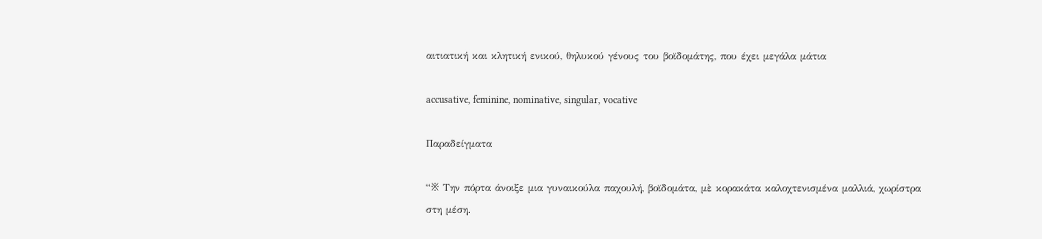αιτιατική και κλητική ενικού, θηλυκού γένους του βοϊδομάτης, που έχει μεγάλα μάτια

accusative, feminine, nominative, singular, vocative

Παραδείγματα

“※ Την πόρτα άνοιξε μια γυναικούλα παχουλή, βοϊδομάτα, μὲ κορακάτα καλοχτενισμένα μαλλιά, χωρίστρα στη μέση.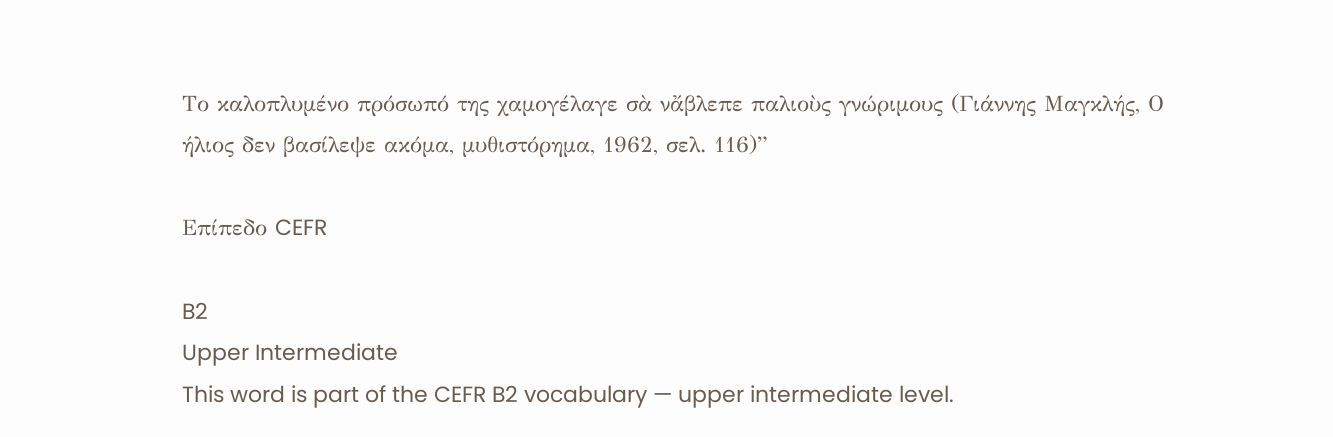Το καλοπλυμένο πρόσωπό της χαμογέλαγε σὰ νἄβλεπε παλιοὺς γνώριμους (Γιάννης Μαγκλής, Ο ήλιος δεν βασίλεψε ακόμα, μυθιστόρημα, 1962, σελ. 116)”

Επίπεδο CEFR

B2
Upper Intermediate
This word is part of the CEFR B2 vocabulary — upper intermediate level.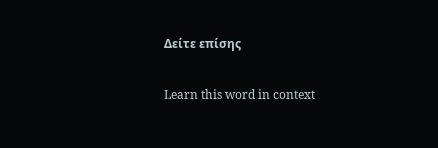Δείτε επίσης

Learn this word in context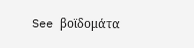See βοϊδομάτα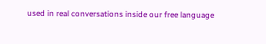used in real conversations inside our free language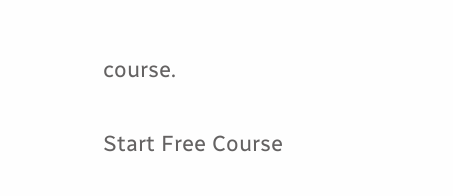course.

Start Free Course